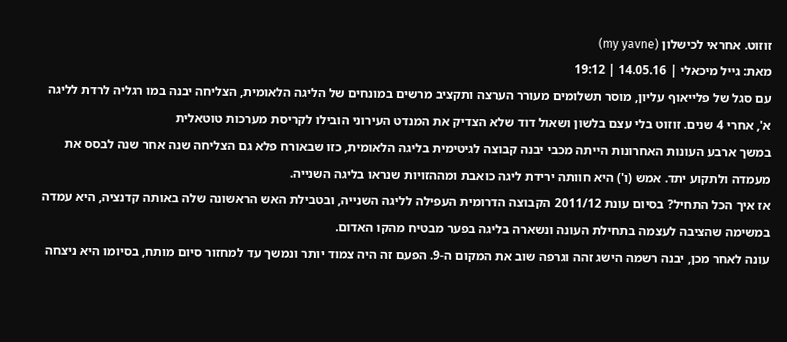זוזוט. אחראי לכישלון (my yavne)
מאת: גייל מיכאלי | 14.05.16 | 19:12
עם סגל של פלייאוף עליון, מוסר תשלומים מעורר הערצה ותקציב מרשים במונחים של הליגה הלאומית, הצליחה יבנה במו רגליה לרדת לליגה א', אחרי 4 שנים. זוזוט בלי עצם בלשון ושאול דוד שלא הצדיק את המנדט העירוני הובילו לקריסת מערכות טוטאלית
במשך ארבע העונות האחרונות הייתה מכבי יבנה קבוצה לגיטימית בליגה הלאומית, כזו שבאורח פלא גם הצליחה שנה אחר שנה לבסס את מעמדה ולתקוע יתד. אמש (ו') היא חוותה ירידת ליגה כואבת ומההזויות שנראו בליגה השנייה.
אז איך הכל התחיל? בסיום עונת 2011/12 הקבוצה הדרומית העפילה לליגה השנייה, ובטבילת האש הראשונה שלה באותה קדנציה, היא עמדה במשימה שהציבה לעצמה בתחילת העונה ונשארה בליגה בפער מבטיח מהקו האדום.
עונה לאחר מכן, יבנה רשמה הישג זהה וגרפה שוב את המקום ה-9. הפעם זה היה צמוד יותר ונמשך עד למחזור סיום מותח, בסיומו היא ניצחה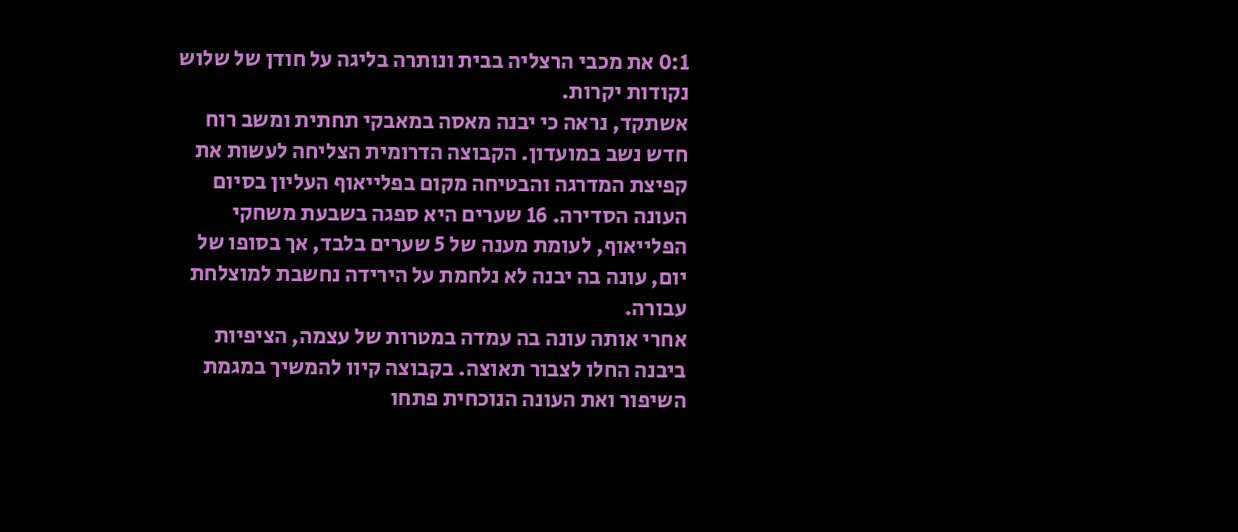0:1 את מכבי הרצליה בבית ונותרה בליגה על חודן של שלוש נקודות יקרות.
אשתקד, נראה כי יבנה מאסה במאבקי תחתית ומשב רוח חדש נשב במועדון. הקבוצה הדרומית הצליחה לעשות את קפיצת המדרגה והבטיחה מקום בפלייאוף העליון בסיום העונה הסדירה. 16 שערים היא ספגה בשבעת משחקי הפלייאוף, לעומת מענה של 5 שערים בלבד, אך בסופו של יום, עונה בה יבנה לא נלחמת על הירידה נחשבת למוצלחת עבורה.
אחרי אותה עונה בה עמדה במטרות של עצמה, הציפיות ביבנה החלו לצבור תאוצה. בקבוצה קיוו להמשיך במגמת השיפור ואת העונה הנוכחית פתחו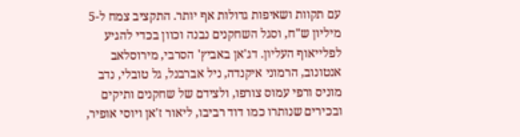עם תקוות ושאיפות גדולות אף יותר. התקציב צמח ל-5 מיליון ש"ח, וסגל השחקנים נבנה וכוון בכדי להגיע לפלייאוף העליון. דג'אן באביץ' הסרבי, מירוסלאב אנטונוב, הרמוני איקנדה, ניל אברבנל, גל טובלי, נדב מוניס ורפי עמוס צורפו, ולצידם של שחקנים ותיקים ובכירים שנותרו כמו דוד רביבו, ליאור ז'אן ויוסי אופיר,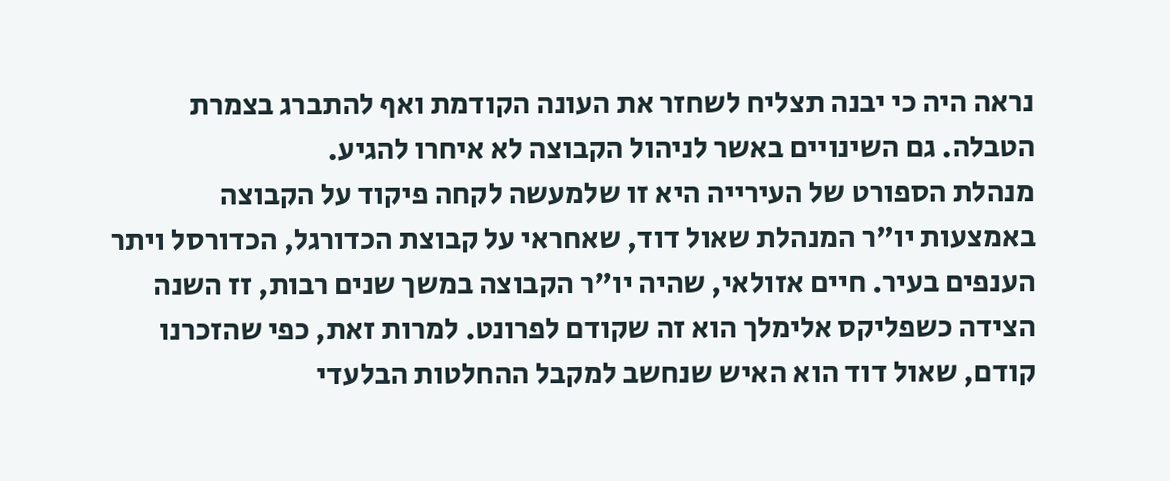נראה היה כי יבנה תצליח לשחזר את העונה הקודמת ואף להתברג בצמרת הטבלה. גם השינויים באשר לניהול הקבוצה לא איחרו להגיע.
מנהלת הספורט של העירייה היא זו שלמעשה לקחה פיקוד על הקבוצה באמצעות יו"ר המנהלת שאול דוד, שאחראי על קבוצת הכדורגל, הכדורסל ויתר הענפים בעיר. חיים אזולאי, שהיה יו"ר הקבוצה במשך שנים רבות, זז השנה הצידה כשפליקס אלימלך הוא זה שקודם לפרונט. למרות זאת, כפי שהזכרנו קודם, שאול דוד הוא האיש שנחשב למקבל ההחלטות הבלעדי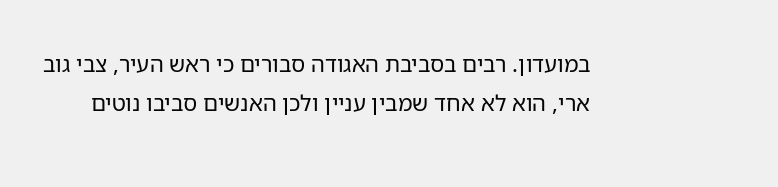במועדון. רבים בסביבת האגודה סבורים כי ראש העיר, צבי גוב ארי, הוא לא אחד שמבין עניין ולכן האנשים סביבו נוטים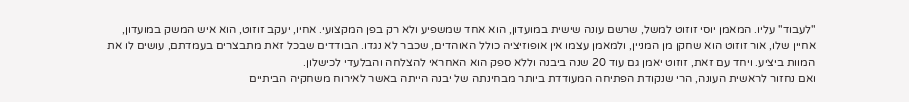"לעבוד" עליו. המאמן יוסי זוזוט למשל, שרשם עונה שישית במועדון, הוא אחד שמשפיע ולא רק בפן המקצועי. אחיו, יעקב זוזוט, הוא איש המשק במועדון, אחיין שלו, אור זוזוט הוא שחקן מן המניין, ולמאמן עצמו אין אופוזיציה כולל האוהדים, שכבר לא נגדו. הבודדים שבכל זאת מתבצרים בעמדתם, עושים לו את המוות ביציע. ויחד עם זאת, זוזוט יאמן גם עוד 20 שנה ביבנה וללא ספק הוא האחראי להצלחה והבלעדי לכישלון.
ואם נחזור לראשית העונה, הרי שנקודת הפתיחה המעודדת ביותר מבחינתה של יבנה הייתה באשר לאירוח משחקיה הביתיים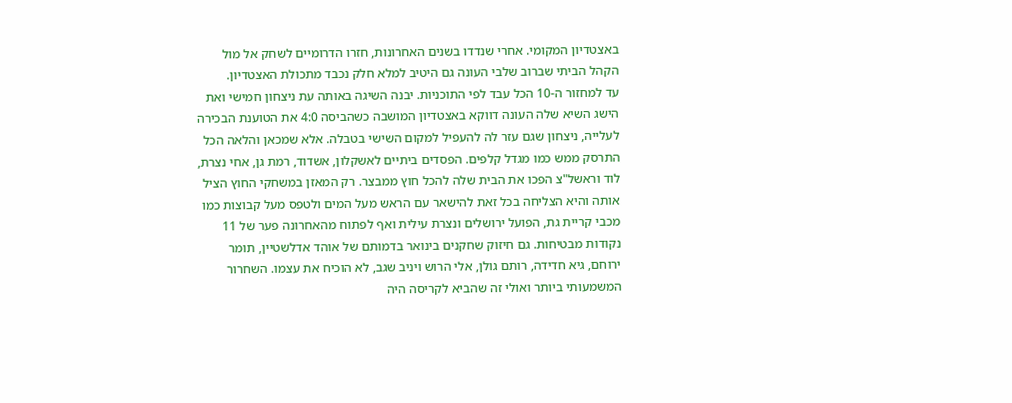באצטדיון המקומי. אחרי שנדדו בשנים האחרונות, חזרו הדרומיים לשחק אל מול הקהל הביתי שברוב שלבי העונה גם היטיב למלא חלק נכבד מתכולת האצטדיון.
עד למחזור ה-10 הכל עבד לפי התוכניות. יבנה השיגה באותה עת ניצחון חמישי ואת הישג השיא שלה העונה דווקא באצטדיון המושבה כשהביסה 4:0 את הטוענת הבכירה לעלייה, ניצחון שגם עזר לה להעפיל למקום השישי בטבלה. אלא שמכאן והלאה הכל התרסק ממש כמו מגדל קלפים. הפסדים ביתיים לאשקלון, אשדוד, רמת גן, אחי נצרת, לוד וראשל"צ הפכו את הבית שלה להכל חוץ ממבצר. רק המאזן במשחקי החוץ הציל אותה והיא הצליחה בכל זאת להישאר עם הראש מעל המים ולטפס מעל קבוצות כמו מכבי קריית גת, הפועל ירושלים ונצרת עילית ואף לפתוח מהאחרונה פער של 11 נקודות מבטיחות. גם חיזוק שחקנים בינואר בדמותם של אוהד אדלשטיין, תומר ירוחם, גיא חדידה, רותם גולן, אלי הרוש ויניב שגב, לא הוכיח את עצמו. השחרור המשמעותי ביותר ואולי זה שהביא לקריסה היה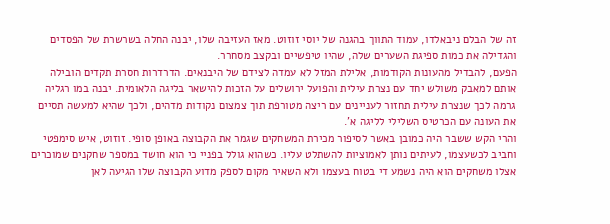זה של הבלם ניבאלדו, עמוד התווך בהגנה של יוסי זוזוט. מאז העזיבה שלו, יבנה החלה בשרשרת של הפסדים והגדילה את כמות ספיגת השערים שלה, שהיו טיפשיים ובקצב מסחרר.
הפעם, להבדיל מהעונות הקודמות, אלילת המזל לא עמדה לצידם של היבנאים. הדרדרות חסרת תקדים הובילה אותם למאבק משולש יחד עם נצרת עילית והפועל ירושלים על הזכות להישאר בליגה הלאומית. יבנה במו רגליה גרמה לכך שנצרת עילית תחזור לעניינים עם ריצה מטורפת תוך צמצום נקודות מדהים, ולכך שהיא למעשה תסיים את העונה עם הכרטיס השלילי לליגה א'.
והרי הקש ששבר היה כמובן באשר לסיפור מכירת המשחקים שגמר את הקבוצה באופן סופי. זוזוט, איש סימפטי וחביב לכשעצמו, לעיתים נותן לאמוציות להשתלט עליו. כשהוא גולל בפניי כי הוא חושד במספר שחקנים שמוכרים אצלו משחקים הוא היה נשמע די בטוח בעצמו ולא השאיר מקום לספק מדוע הקבוצה שלו הגיעה לאן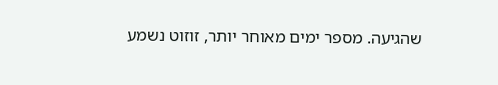שהגיעה. מספר ימים מאוחר יותר, זוזוט נשמע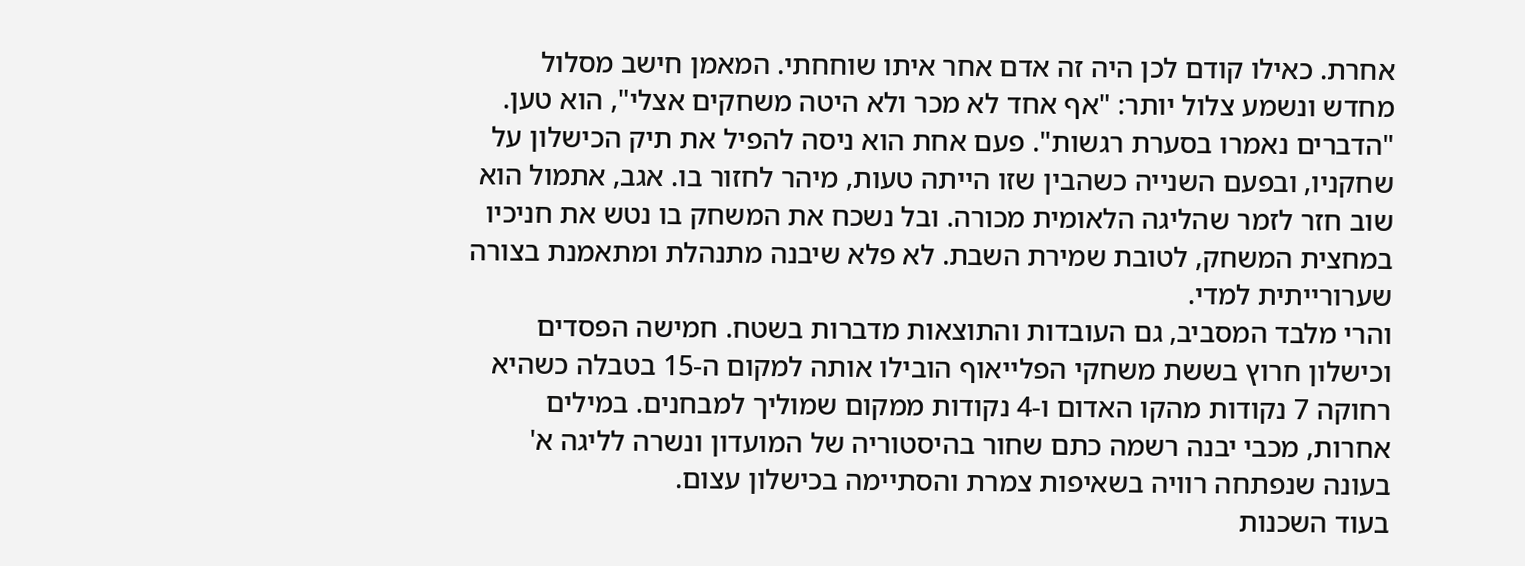אחרת. כאילו קודם לכן היה זה אדם אחר איתו שוחחתי. המאמן חישב מסלול מחדש ונשמע צלול יותר: "אף אחד לא מכר ולא היטה משחקים אצלי", הוא טען. "הדברים נאמרו בסערת רגשות". פעם אחת הוא ניסה להפיל את תיק הכישלון על שחקניו, ובפעם השנייה כשהבין שזו הייתה טעות, מיהר לחזור בו. אגב, אתמול הוא שוב חזר לזמר שהליגה הלאומית מכורה. ובל נשכח את המשחק בו נטש את חניכיו במחצית המשחק, לטובת שמירת השבת. לא פלא שיבנה מתנהלת ומתאמנת בצורה שערורייתית למדי.
והרי מלבד המסביב, גם העובדות והתוצאות מדברות בשטח. חמישה הפסדים וכישלון חרוץ בששת משחקי הפלייאוף הובילו אותה למקום ה-15 בטבלה כשהיא רחוקה 7 נקודות מהקו האדום ו-4 נקודות ממקום שמוליך למבחנים. במילים אחרות, מכבי יבנה רשמה כתם שחור בהיסטוריה של המועדון ונשרה לליגה א' בעונה שנפתחה רוויה בשאיפות צמרת והסתיימה בכישלון עצום.
בעוד השכנות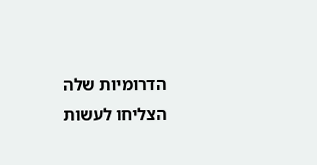הדרומיות שלה הצליחו לעשות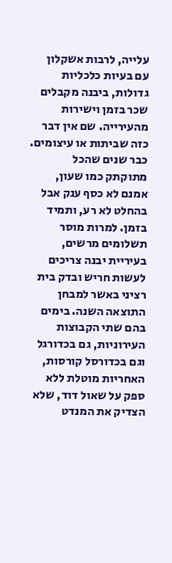עלייה, לרבות אשקלון עם בעיות כלכליות גדולות, ביבנה מקבלים שכר בזמן וישירות מהעירייה. שם אין דבר כזה שביתות או עיצומים. כבר שנים שהכל מתוקתק כמו שעון, אמנם לא כסף ענק אבל בהחלט לא רע, ותמיד בזמן. למרות מוסר תשלומים מרשים, בעיריית יבנה צריכים לעשות חריש ובדק בית רציני באשר למבחן התוצאה השנה. בימים בהם שתי הקבוצות העירוניות, גם בכדורגל וגם בכדורסל קורסות, האחריות מוטלת ללא ספק על שאול דוד, שלא הצדיק את המנדט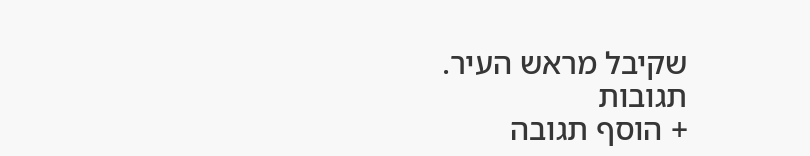שקיבל מראש העיר.
תגובות
+ הוסף תגובה